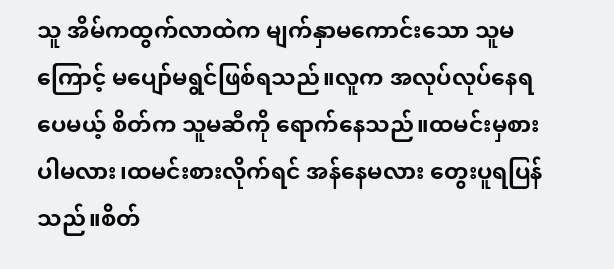သူ အိမ်ကထွက်လာထဲက မျက်နှာမကောင်းသော သူမကြောင့် မပျော်မရွင်ဖြစ်ရသည်။လူက အလုပ်လုပ်နေရပေမယ့် စိတ်က သူမဆီကို ရောက်နေသည်။ထမင်းမှစားပါမလား၊ထမင်းစားလိုက်ရင် အန်နေမလား တွေးပူရပြန်သည်။စိတ်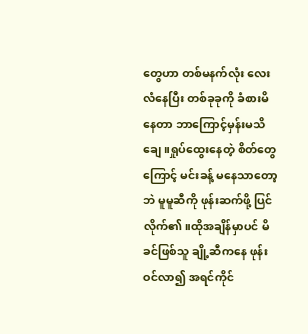တွေဟာ တစ်မနက်လုံး လေးလံနေပြီး တစ်ခုခုကို ခံစားမိနေတာ ဘာကြောင့်မှန်းမသိချေ။ရှုပ်ထွေးနေတဲ့ စိတ်တွေကြောင့် မင်းခန့် မနေသာတော့ဘဲ မူမူဆီကို ဖုန်းဆက်ဖို့ ပြင်လိုက်၏။ထိုအချိန်မှာပင် မိခင်ဖြစ်သူ ချို့ဆီကနေ ဖုန်းဝင်လာ၍ အရင်ကိုင်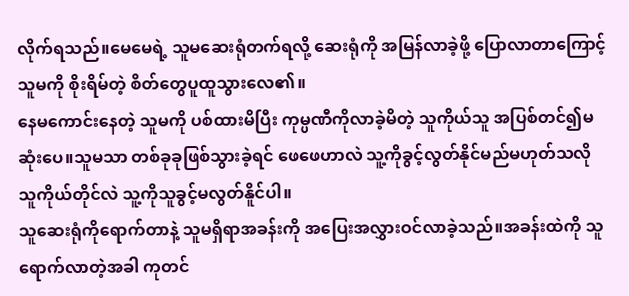လိုက်ရသည်။မေမေရဲ့ သူမဆေးရုံတက်ရလို့ ဆေးရုံကို အမြန်လာခဲ့ဖို့ ပြောလာတာကြောင့် သူမကို စိုးရိမ်တဲ့ စိတ်တွေပူထူသွားလေ၏။
နေမကောင်းနေတဲ့ သူမကို ပစ်ထားမိပြီး ကုမ္ပဏီကိုလာခဲ့မိတဲ့ သူကိုယ်သူ အပြစ်တင်၍မဆုံးပေ။သူမသာ တစ်ခုခုဖြစ်သွားခဲ့ရင် ဖေဖေဟာလဲ သူ့ကိုခွင့်လွတ်နိုင်မည်မဟုတ်သလို သူကိုယ်တိုင်လဲ သူ့ကိုသူခွင့်မလွတ်နိူင်ပါ။
သူဆေးရုံကိုရောက်တာနဲ့ သူမရှိရာအခန်းကို အပြေးအလွှားဝင်လာခဲ့သည်။အခန်းထဲကို သူရောက်လာတဲ့အခါ ကုတင်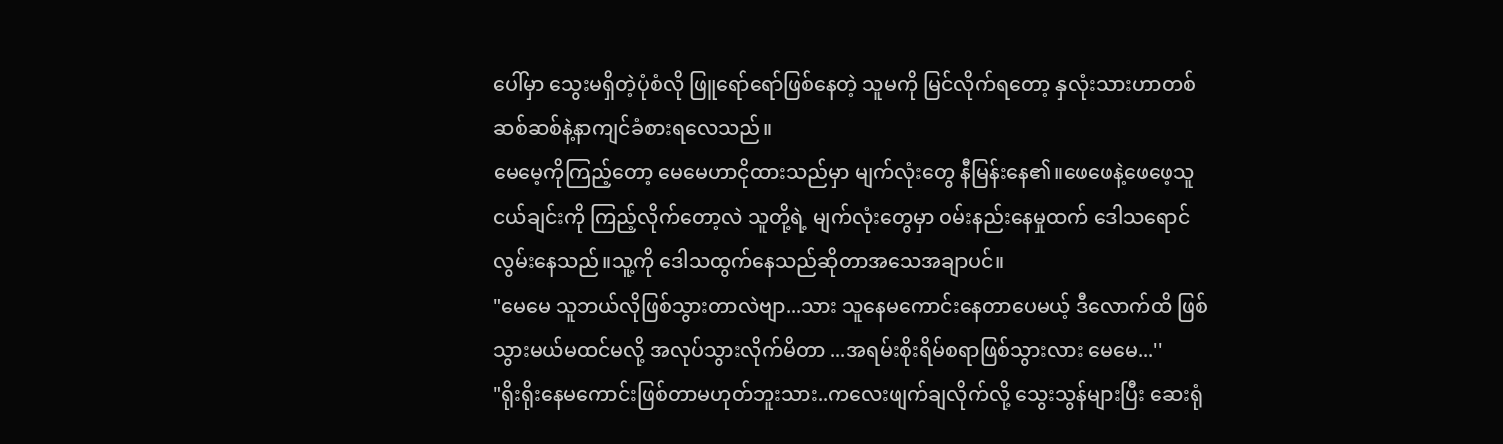ပေါ်မှာ သွေးမရှိတဲ့ပုံစံလို ဖြူရော်ရော်ဖြစ်နေတဲ့ သူမကို မြင်လိုက်ရတော့ နှလုံးသားဟာတစ်ဆစ်ဆစ်နဲ့နာကျင်ခံစားရလေသည်။
မေမေ့ကိုကြည့်တော့ မေမေဟာငိုထားသည်မှာ မျက်လုံးတွေ နီမြန်းနေ၏။ဖေဖေနဲ့ဖေဖေ့သူငယ်ချင်းကို ကြည့်လိုက်တော့လဲ သူတို့ရဲ့ မျက်လုံးတွေမှာ ဝမ်းနည်းနေမှုထက် ဒေါသရောင်လွမ်းနေသည်။သူ့ကို ဒေါသထွက်နေသည်ဆိုတာအသေအချာပင်။
"မေမေ သူဘယ်လိုဖြစ်သွားတာလဲဗျာ...သား သူနေမကောင်းနေတာပေမယ့် ဒီလောက်ထိ ဖြစ်သွားမယ်မထင်မလို့ အလုပ်သွားလိုက်မိတာ ...အရမ်းစိုးရိမ်စရာဖြစ်သွားလား မေမေ...''
"ရိုးရိုးနေမကောင်းဖြစ်တာမဟုတ်ဘူးသား..ကလေးဖျက်ချလိုက်လို့ သွေးသွန်များပြီး ဆေးရုံ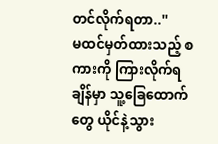တင်လိုက်ရတာ..''
မထင်မှတ်ထားသည့် စကားကို ကြားလိုက်ရချိန်မှာ သူ့ခြေထောက်တွေ ယိုင်နဲ့သွား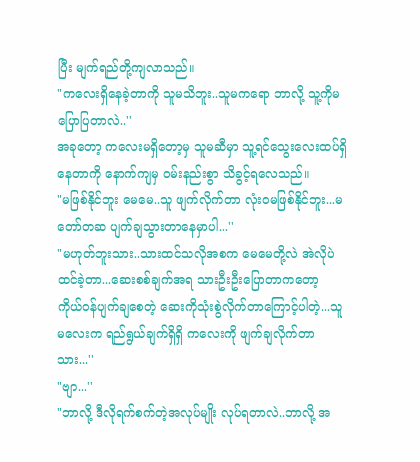ပြီး မျက်ရည်တို့ကျလာသည်။
"ကလေးရှိနေခဲ့တာကို သူမသိဘူး..သူမကရော ဘာလို့ သူ့ကိုမပြောပြတာလဲ..''
အခုတော့ ကလေးမရှိတော့မှ သူမဆီမှာ သူ့ရင်သွေးလေးထပ်ရှိနေတာကို နောက်ကျမှ ဝမ်းနည်းစွာ သိခွင့်ရလေသည်။
"မဖြစ်နိုင်ဘူး မေမေ..သူ ဖျက်လိုက်တာ လုံးဝမဖြစ်နိုင်ဘူး...မတော်တဆ ပျက်ချသွားတာနေမှာပါ...''
"မဟုတ်ဘူးသား..သားထင်သလိုအစက မေမေတို့လဲ အဲလိုပဲ ထင်ခဲ့တာ...ဆေးစစ်ချက်အရ သားဦးဦးပြောတာကတော့ ကိုယ်ဝန်ပျက်ချစေတဲ့ ဆေးကိုသုံးစွဲလိုက်တာကြောင့်ပါတဲ့...သူမလေးက ရည်ရွယ်ချက်ရှိရှိ ကလေးကို ဖျက်ချလိုက်တာ သား...''
"ဗျာ...''
"ဘာလို့ ဒီလိုရက်စက်တဲ့အလုပ်မျိုး လုပ်ရတာလဲ..ဘာလို့ အ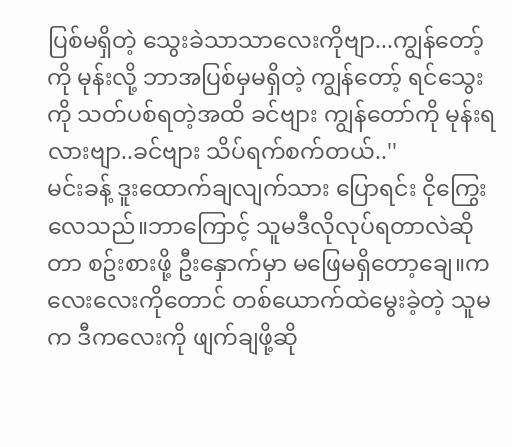ပြစ်မရှိတဲ့ သွေးခဲသာသာလေးကိုဗျာ...ကျွန်တော့်ကို မုန်းလို့ ဘာအပြစ်မှမရှိတဲ့ ကျွန်တော့် ရင်သွေးကို သတ်ပစ်ရတဲ့အထိ ခင်ဗျား ကျွန်တော်ကို မုန်းရလားဗျာ..ခင်ဗျား သိပ်ရက်စက်တယ်..''
မင်းခန့် ဒူးထောက်ချလျက်သား ပြောရင်း ငိုကြွေးလေသည်။ဘာကြောင့် သူမဒီလိုလုပ်ရတာလဲဆိုတာ စဥ်းစားဖို့ ဦးနှောက်မှာ မဖြေမရှိတော့ချေ။ကလေးလေးကိုတောင် တစ်ယောက်ထဲမွေးခဲ့တဲ့ သူမက ဒီကလေးကို ဖျက်ချဖို့ဆို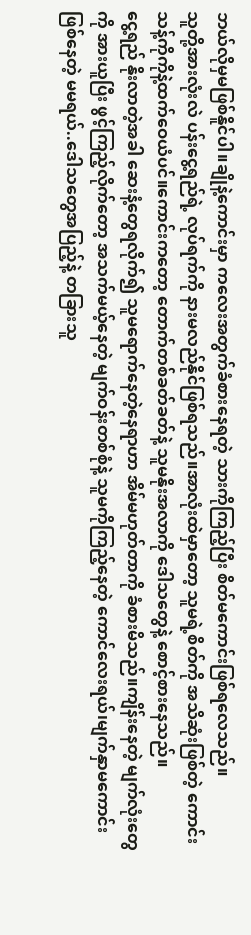ဘယ်လိုမှမဖြစ်နိူင်ပါ။ချိုနဲ့ကောင်းမှာ ကလေးအတွက်ခံစားနေရတဲ့ သားကိုကြည့်ပြီး စိတ်မကောင်းဖြစ်ရလေသည်။
သူတို့အားလုံးလဲ ပန်းငွေ့ရည်ရဲ့ လုပ်ရက်ကို နားမလည်နိုင်ဖြစ်ရသည်။အာလုံးထဲမှာတော့ သူမရဲ့စိတ်ကို အသိဆုံးဖြစ်တဲ့ ကောင်းသန့်ကိုကိုနဲ့ထက်ဝေယံပင်။ကောင်းကတော့ တောက်တစ်ခတ်ခတ်နဲ့ သူမနိုးအလာကို ဒေါသတွေနဲ့ စောင့်စားနေသည်။
ငွေ့ရည် နိုးလာတဲ့အခါ ဆေးနံ့တွေရလိုက်၍ သူမရောက်နေတဲ့နေရာဟာ အိမ်မဟုတ်တာကို ခံစားမိသည်။ကျိန်းနေတဲ့ မျက်လုံးတွေကို အားယူပြီး ဖွင့်ကြည့်လိုက်တော့ အသက်မယ့်နေတဲ့ မျက်ဝန်းတစ်စုံနဲ့ သူမကိုကြည့်နေတဲ့ ကောင်လေးရယ်၊မျက်နှာမကောင်းဖြစ်နေတဲ့ မမရယ်..ဒေါသတွေအပြည့်နဲ့ တခြားသူ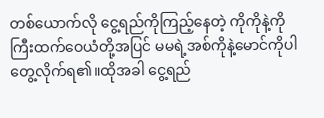တစ်ယောက်လို ငွေ့ရည်ကိုကြည့်နေတဲ့ ကိုကိုနဲ့ကိုကြီးထက်ဝေယံတို့အပြင် မမရဲ့အစ်ကိုနဲ့မောင်ကိုပါ တွေ့လိုက်ရ၏။ထိုအခါ ငွေ့ရည်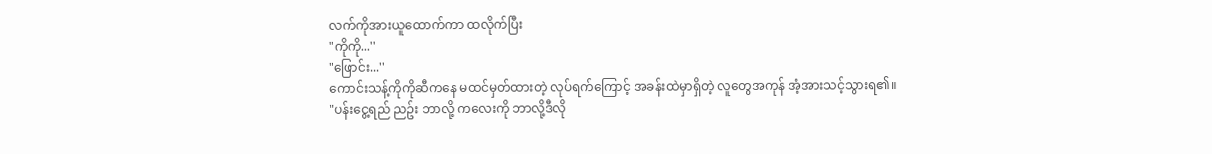လက်ကိုအားယူထောက်ကာ ထလိုက်ပြီး
"ကိုကို...''
"ဖြောင်း...''
ကောင်းသန့်ကိုကိုဆီကနေ မထင်မှတ်ထားတဲ့ လုပ်ရက်ကြောင့် အခန်းထဲမှာရှိတဲ့ လူတွေအကုန် အံ့အားသင့်သွားရ၏။
"ပန်းငွေ့ရည် ညဥ်း ဘာလို့ ကလေးကို ဘာလို့ဒီလို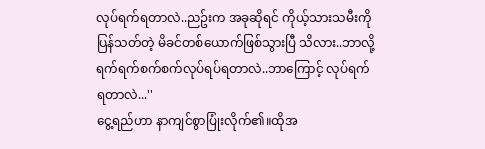လုပ်ရက်ရတာလဲ..ညဥ်းက အခုဆိုရင် ကိုယ့်သားသမီးကို ပြန်သတ်တဲ့ မိခင်တစ်ယောက်ဖြစ်သွားပြီ သိလား..ဘာလို့ ရက်ရက်စက်စက်လုပ်ရပ်ရတာလဲ..ဘာကြောင့် လုပ်ရက်ရတာလဲ...''
ငွေ့ရည်ဟာ နာကျင်စွာပြုံးလိုက်၏။ထိုအ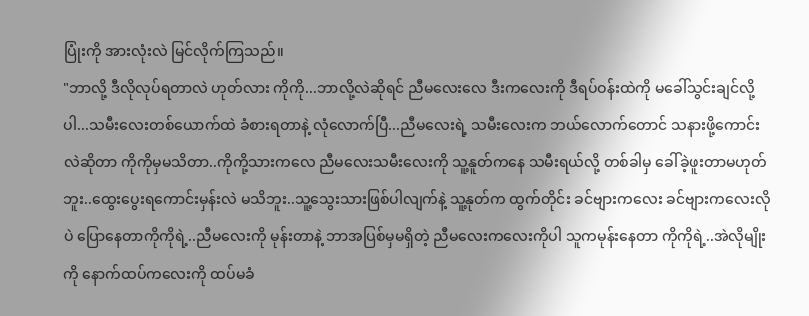ပြုံးကို အားလုံးလဲ မြင်လိုက်ကြသည်။
"ဘာလို့ ဒီလိုလုပ်ရတာလဲ ဟုတ်လား ကိုကို...ဘာလို့လဲဆိုရင် ညီမလေးလေ ဒီးကလေးကို ဒီရပ်ဝန်းထဲကို မခေါ်သွင်းချင်လို့ပါ...သမီးလေးတစ်ယောက်ထဲ ခံစားရတာနဲ့ လုံလောက်ပြီ...ညီမလေးရဲ့ သမီးလေးက ဘယ်လောက်တောင် သနားဖို့ကောင်းလဲဆိုတာ ကိုကိုမှမသိတာ..ကိုကို့သားကလေ ညီမလေးသမီးလေးကို သူ့နူတ်ကနေ သမီးရယ်လို့ တစ်ခါမှ ခေါ်ခဲ့ဖူးတာမဟုတ်ဘူး..ထွေးပွေးရကောင်းမှန်းလဲ မသိဘူး..သူ့သွေးသားဖြစ်ပါလျက်နဲ့ သူ့နုတ်က ထွက်တိုင်း ခင်ဗျားကလေး ခင်ဗျားကလေးလိုပဲ ပြောနေတာကိုကိုရဲ့..ညီမလေးကို မုန်းတာနဲ့ ဘာအပြစ်မှမရှိတဲ့ ညီမလေးကလေးကိုပါ သူကမုန်းနေတာ ကိုကိုရဲ့..အဲလိုမျိုးကို နောက်ထပ်ကလေးကို ထပ်မခံ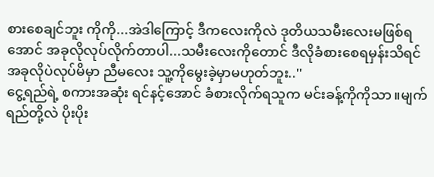စားစေချင်ဘူး ကိုကို...အဲဒါကြောင့် ဒီကလေးကိုလဲ ဒုတိယသမီးလေးမဖြစ်ရအောင် အခုလိုလုပ်လိုက်တာပါ...သမီးလေးကိုတောင် ဒီလိုခံစားစေရမှန်းသိရင် အခုလိုပဲလုပ်မိမှာ ညီမလေး သူ့ကိုမွေးခဲ့မှာမဟုတ်ဘူး..''
ငွေ့ရည်ရဲ့ စကားအဆုံး ရင်နင့်အောင် ခံစားလိုက်ရသူက မင်းခန့်ကိုကိုသာ။မျက်ရည်တို့လဲ ပိုးပိုး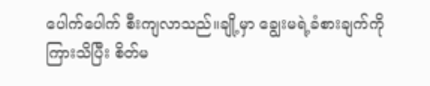ပေါက်ပေါက် စီးကျလာသည်။ချို့မှာ ချွေးမရဲ့ခံစားချက်ကိုကြားသိပြီး စိတ်မ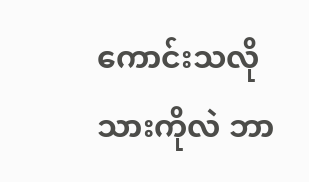ကောင်းသလို သားကိုလဲ ဘာ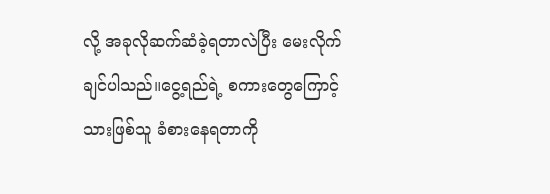လို့ အခုလိုဆက်ဆံခဲ့ရတာလဲပြီး မေးလိုက်ချင်ပါသည်။ငွေ့ရည်ရဲ့ စကားတွေကြောင့် သားဖြစ်သူ ခံစားနေရတာကို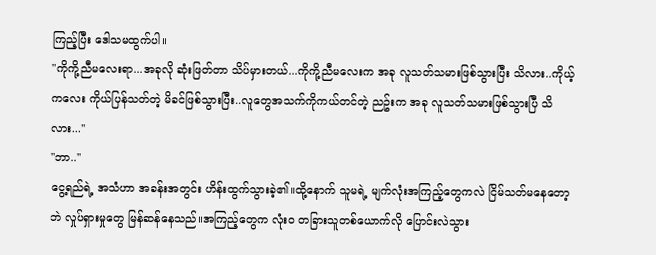ကြည့်ပြီး ဒေါသမထွက်ပါ။
"ကိုကို့ညီမလေးရာ...အခုလို ဆုံးဖြတ်တာ သိပ်မှားတယ်...ကိုကို့ညီမလေးက အခု လူသတ်သမားဖြစ်သွားပြီး သိလား..ကိုယ့်ကလေး ကိုယ်ပြန်သတ်တဲ့ မိခင်ဖြစ်သွားပြီး..လူတွေအသက်ကိုကယ်တင်တဲ့ ညဥ်းက အခု လူသတ်သမားဖြစ်သွားပြီ သိလား...''
"ဘာ..''
ငွေ့ရည်ရဲ့ အသံဟာ အခန်းအတွင်း ဟိန်းထွက်သွားခဲ့၏။ထို့နောက် သူမရဲ့ မျက်လုံးအကြည့်တွေကလဲ ငြိမ်သတ်မနေတော့ဘဲ လှုပ်ရှားမှုတွေ မြန်ဆန်နေသည်။အကြည့်တွေက လုံးဝ တခြားသူတစ်ယောက်လို ပြောင်းလဲသွား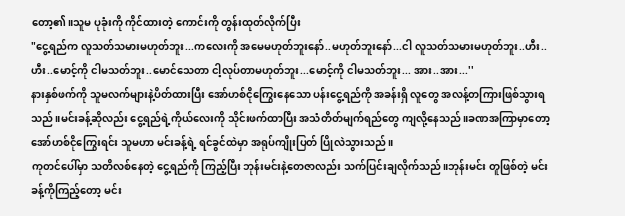တော့၏။သူမ ပုခုံးကို ကိုင်ထားတဲ့ ကောင်းကို တွန်းထုတ်လိုက်ပြီး
"ငွေ့ရည်က လူသတ်သမားမဟုတ်ဘူး...ကလေးကို အမေမဟုတ်ဘူးနော်..မဟုတ်ဘူးနော်...ငါ လူသတ်သမားမဟုတ်ဘူး..ဟီး..ဟီး..မောင့်ကို ငါမသတ်ဘူး..မောင်သေတာ ငါ့လုပ်တာမဟုတ်ဘူး...မောင့်ကို ငါမသတ်ဘူး... အား..အား...''
နားနှစ်ဖက်ကို သူမလက်များနဲ့ပိတ်ထားပြီး အော်ဟစ်ငိုကြွေးနေသော ပန်းငွေ့ရည်ကို အခန်းရှိ လူတွေ အလန့်တကြားဖြစ်သွားရသည်။မင်းခန့်ဆိုလည်း ငွေ့ရည်ရဲ့ကိုယ်လေးကို သိုင်းဖက်ထာပြီး အသံတိတ်မျက်ရည်တွေ ကျလို့နေသည်။ခဏအကြာမှာတော့ အော်ဟစ်ငိုကြွေးရင်း သူမဟာ မင်းခန့်ရဲ့ ရင်ခွင်ထဲမှာ အရုပ်ကျိုးပြတ် ပြိုလဲသွားသည်။
ကုတင်ပေါ်မှာ သတိလစ်နေတဲ့ ငွေ့ရည်ကို ကြည့်ပြီး ဘုန်းမင်းနဲ့တေဇာလည်း သက်ပြင်းချလိုက်သည်။ဘုန်းမင်း တူဖြစ်တဲ့ မင်းခန့်ကိုကြည့်တော့ မင်း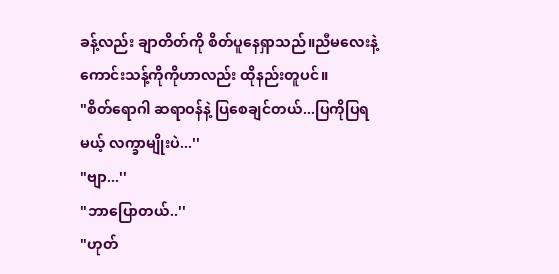ခန့်လည်း ချာတိတ်ကို စိတ်ပူနေရှာသည်။ညီမလေးနဲ့ ကောင်းသန့်ကိုကိုဟာလည်း ထိုနည်းတူပင်။
"စိတ်ရောဂါ ဆရာဝန်နဲ့ ပြစေချင်တယ်...ပြကိုပြရမယ့် လက္ခာမျိုးပဲ...''
"ဗျာ...''
"ဘာပြောတယ်..''
"ဟုတ်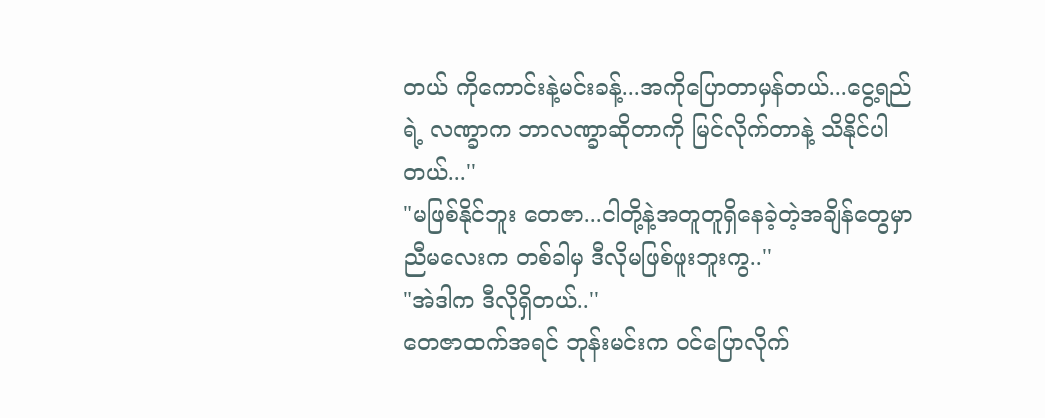တယ် ကိုကောင်းနဲ့မင်းခန့်...အကိုပြောတာမှန်တယ်...ငွေ့ရည်ရဲ့ လဏ္ခာက ဘာလဏ္ခာဆိုတာကို မြင်လိုက်တာနဲ့ သိနိုင်ပါတယ်...''
"မဖြစ်နိုင်ဘူး တေဇာ...ငါတို့နဲ့အတူတူရှိနေခဲ့တဲ့အချိန်တွေမှာ ညီမလေးက တစ်ခါမှ ဒီလိုမဖြစ်ဖူးဘူးကွ..''
"အဲဒါက ဒီလိုရှိတယ်..''
တေဇာထက်အရင် ဘုန်းမင်းက ဝင်ပြောလိုက်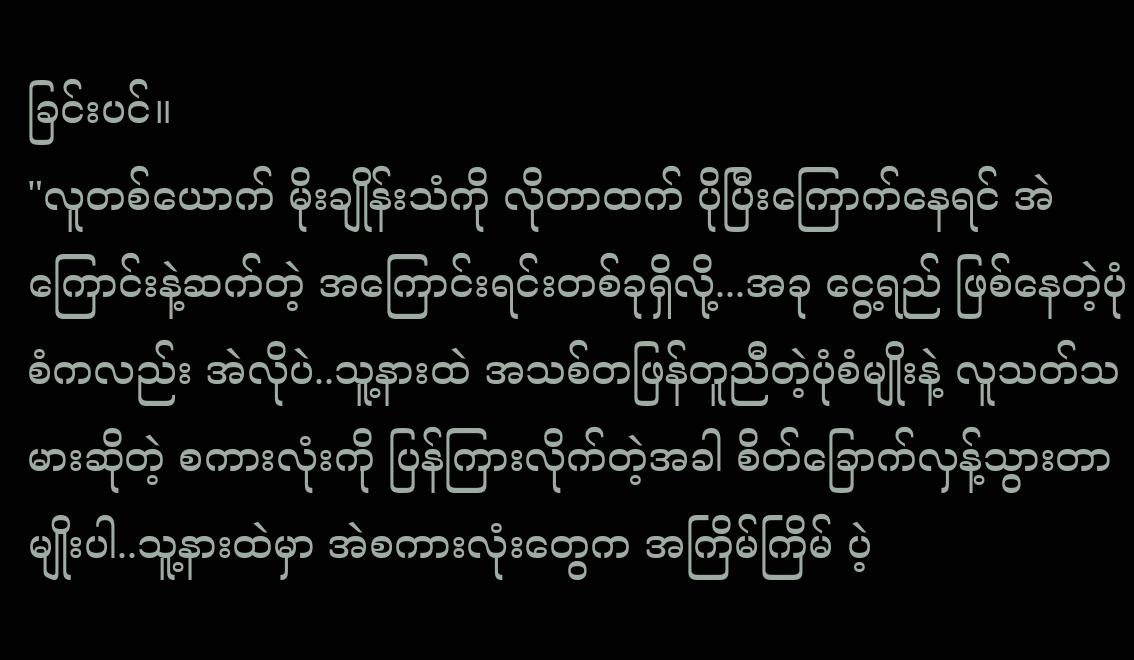ခြင်းပင်။
"လူတစ်ယောက် မိုးချိုန်းသံကို လိုတာထက် ပိုပြီးကြောက်နေရင် အဲကြောင်းနဲ့ဆက်တဲ့ အကြောင်းရင်းတစ်ခုရှိလို့...အခု ငွေ့ရည် ဖြစ်နေတဲ့ပုံစံကလည်း အဲလိုပဲ..သူ့နားထဲ အသစ်တဖြန်တူညီတဲ့ပုံစံမျိုးနဲ့ လူသတ်သမားဆိုတဲ့ စကားလုံးကို ပြန်ကြားလိုက်တဲ့အခါ စိတ်ခြောက်လှန့်သွားတာမျိုးပါ..သူ့နားထဲမှာ အဲစကားလုံးတွေက အကြိမ်ကြိမ် ပဲ့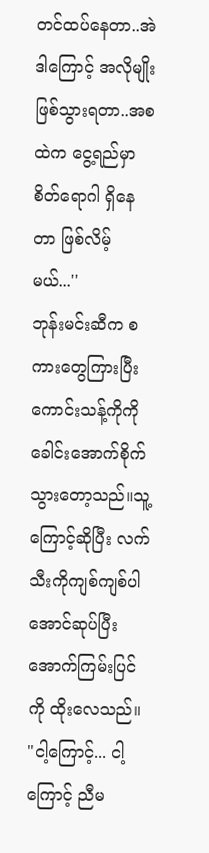တင်ထပ်နေတာ..အဲဒါကြောင့် အလိုမျိုး ဖြစ်သွားရတာ..အစထဲက ငွေ့ရည်မှာ စိတ်ရောဂါ ရှိနေတာ ဖြစ်လိမ့်မယ်...''
ဘုန်းမင်းဆီက စကားတွေကြားပြီး ကောင်းသန့်ကိုကို ခေါင်းအောက်စိုက်သွားတော့သည်။သူ့ကြောင့်ဆိုပြီး လက်သီးကိုကျစ်ကျစ်ပါအောင်ဆုပ်ပြီး အောက်ကြမ်းပြင်ကို ထိုးလေသည်။
"ငါ့ကြောင့်... ငါ့ကြောင့် ညီမ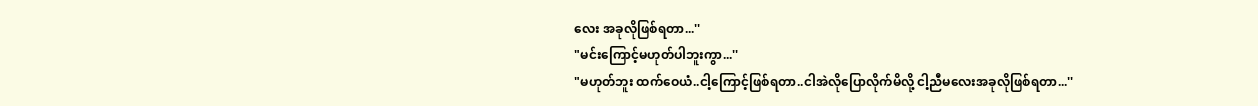လေး အခုလိုဖြစ်ရတာ...''
"မင်းကြောင့်မဟုတ်ပါဘူးကွာ...''
"မဟုတ်ဘူး ထက်ဝေယံ..ငါ့ကြောင့်ဖြစ်ရတာ..ငါအဲလိုပြောလိုက်မိလို့ ငါ့ညီမလေးအခုလိုဖြစ်ရတာ...''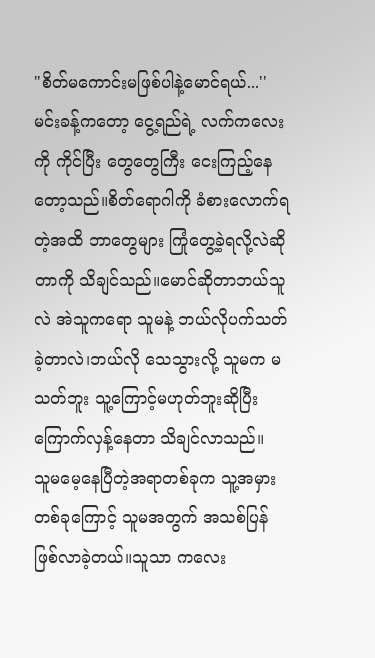"စိတ်မကောင်းမဖြစ်ပါနဲ့မောင်ရယ်...''
မင်းခန့်ကတော့ ငွေ့ရည်ရဲ့ လက်ကလေးကို ကိုင်ပြီး တွေတွေကြီး ငေးကြည့်နေတော့သည်။စိတ်ရောဂါကို ခံစားလောက်ရတဲ့အထိ ဘာတွေများ ကြုံတွေ့ခဲ့ရလို့လဲဆိုတာကို သိချင်သည်။မောင်ဆိုတာဘယ်သူလဲ အဲသူကရော သူမနဲ့ ဘယ်လိုပက်သတ်ခဲ့တာလဲ၊ဘယ်လို သေသွားလို့ သူမက မသတ်ဘူး သူ့ကြောင့်မဟုတ်ဘူးဆိုပြီး ကြောက်လှန့်နေတာ သိချင်လာသည်။
သူမမေ့နေပြီတဲ့အရာတစ်ခုက သူ့အမှားတစ်ခုကြောင့် သူမအတွက် အသစ်ပြန်ဖြစ်လာခဲ့တယ်။သူသာ ကလေး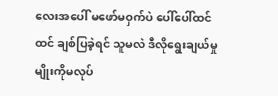လေးအပေါ် မဖော်မဝှက်ပဲ ပေါ်ပေါ်ထင်ထင် ချစ်ပြခဲ့ရင် သူမလဲ ဒီလိုရွေးချယ်မှုမျိုးကိုမလုပ်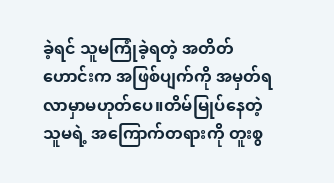ခဲ့ရင် သူမကြုံခဲ့ရတဲ့ အတိတ်ဟောင်းက အဖြစ်ပျက်ကို အမှတ်ရလာမှာမဟုတ်ပေ။တိမ်မြုပ်နေတဲ့ သူမရဲ့ အကြောက်တရားကို တူးစွ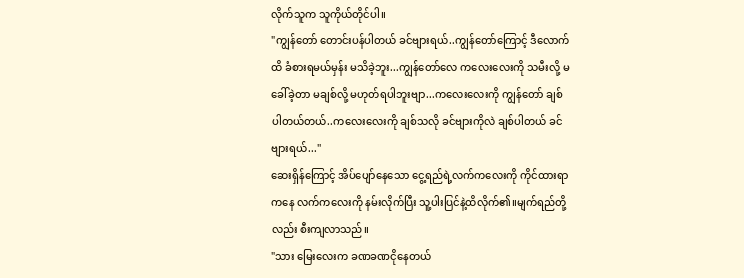လိုက်သူက သူကိုယ်တိုင်ပါ။
"ကျွန်တော် တောင်းပန်ပါတယ် ခင်ဗျားရယ်..ကျွန်တော်ကြောင့် ဒီလောက်ထိ ခံစားရမယ်မှန်း မသိခဲ့ဘူး...ကျွန်တော်လေ ကလေးလေးကို သမီးလို့ မခေါ်ခဲ့တာ မချစ်လို့ မဟုတ်ရပါဘူးဗျာ...ကလေးလေးကို ကျွန်တော် ချစ်ပါတယ်တယ်..ကလေးလေးကို ချစ်သလို ခင်ဗျားကိုလဲ ချစ်ပါတယ် ခင်ဗျားရယ်...''
ဆေးရှိန်ကြောင့် အိပ်ပျော်နေသော ငွေ့ရည်ရဲ့လက်ကလေးကို ကိုင်ထားရာကနေ လက်ကလေးကို နမ်းလိုက်ပြီး သူ့ပါးပြင်နဲ့ထိလိုက်၏။မျက်ရည်တို့လည်း စီးကျလာသည်။
"သား မြေးလေးက ခဏခဏငိုနေတယ်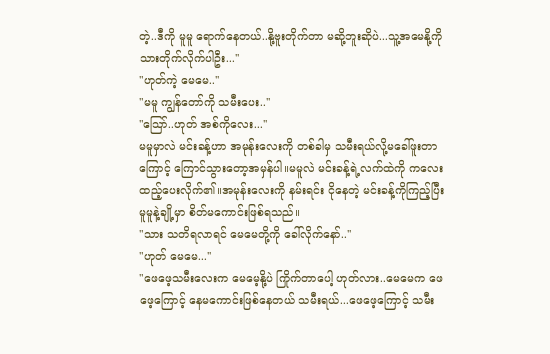တဲ့..ဒီကို မူမူ ရောက်နေတယ်..နို့ဗူးတိုက်တာ မဆို့ဘူးဆိုပဲ...သူ့အမေနို့ကို သားတိုက်လိုက်ပါဦး...''
"ဟုတ်ကဲ့ မေမေ..''
"မမူ ကျွန်တော်ကို သမီးပေး..''
"သြော်..ဟုတ် အစ်ကိုလေး...''
မမူမှာလဲ မင်းခန့်ဟာ အမုန်းလေးကို တစ်ခါမှ သမီးရယ်လို့မခေါ်ဖူးတာကြောင့် ကြောင်သွားတော့အမှန်ပါ။မမူလဲ မင်းခန့်ရဲ့လက်ထဲကို ကလေးထည့်ပေးလိုက်၏။အမုန်းလေးကို နမ်းရင်း ငိုနေတဲ့ မင်းခန့်ကိုကြည့်ပြီး မူမူနဲ့ချို့မှာ စိတ်မကောင်းဖြစ်ရသည်။
"သား သတိရလာရင် မေမေတို့ကို ခေါ်လိုက်နော်..''
"ဟုတ် မေမေ...''
"ဖေဖေ့သမီးလေးက မေမေ့နို့ပဲ ကြိုက်တာပေါ့ ဟုတ်လား..မေမေက ဖေဖေ့ကြောင့် နေမကောင်းဖြစ်နေတယ် သမီးရယ်...ဖေဖေ့ကြောင့် သမီး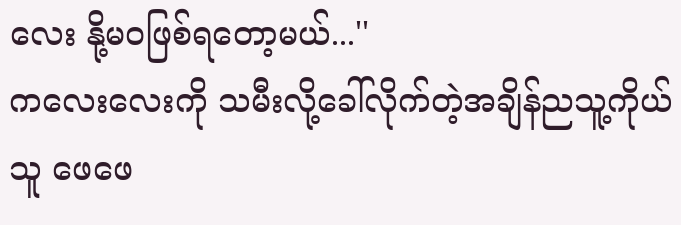လေး နို့မဝဖြစ်ရတော့မယ်...''
ကလေးလေးကို သမီးလို့ခေါ်လိုက်တဲ့အချိန်ညသူ့ကိုယ်သူ ဖေဖေ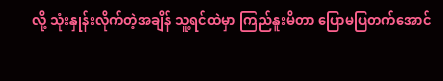လို့ သုံးနှုန်းလိုက်တဲ့အချိန် သူ့ရင်ထဲမှာ ကြည်နူးမိတာ ပြောမပြတက်အောင်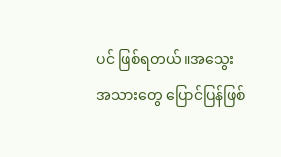ပင် ဖြစ်ရတယ်။အသွေးအသားတွေ ပြောင်ပြန်ဖြစ်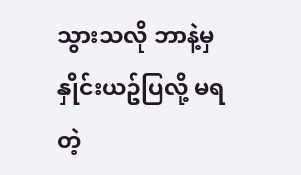သွားသလို ဘာနဲ့မှ နှိုင်းယဥ်ပြလို့ မရတဲ့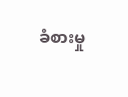ခံစားမှု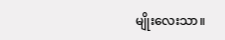မျိုးလေးသာ။